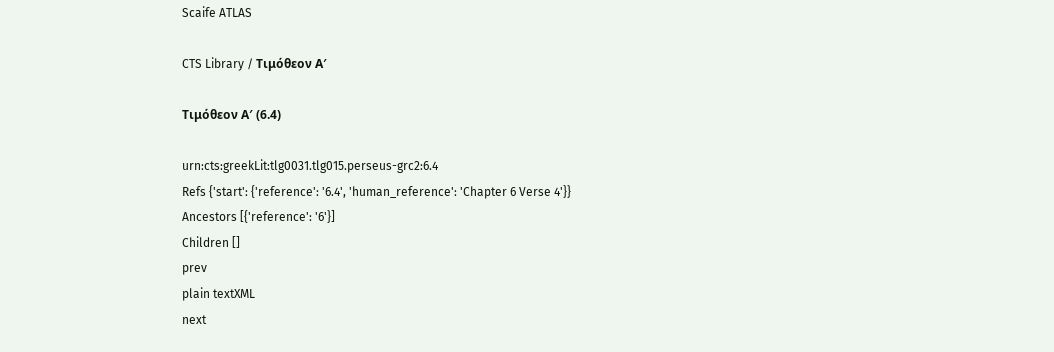Scaife ATLAS

CTS Library / Τιμόθεον Α′

Τιμόθεον Α′ (6.4)

urn:cts:greekLit:tlg0031.tlg015.perseus-grc2:6.4
Refs {'start': {'reference': '6.4', 'human_reference': 'Chapter 6 Verse 4'}}
Ancestors [{'reference': '6'}]
Children []
prev
plain textXML
next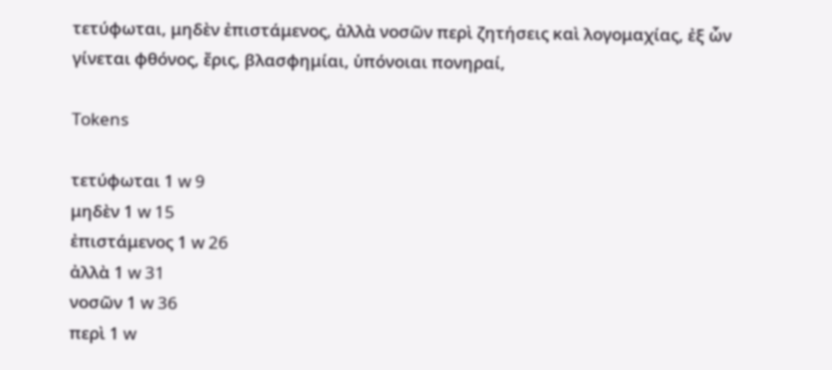τετύφωται, μηδὲν ἐπιστάμενος, ἀλλὰ νοσῶν περὶ ζητήσεις καὶ λογομαχίας, ἐξ ὧν γίνεται φθόνος, ἔρις, βλασφημίαι, ὑπόνοιαι πονηραί,

Tokens

τετύφωται 1 w 9
μηδὲν 1 w 15
ἐπιστάμενος 1 w 26
ἀλλὰ 1 w 31
νοσῶν 1 w 36
περὶ 1 w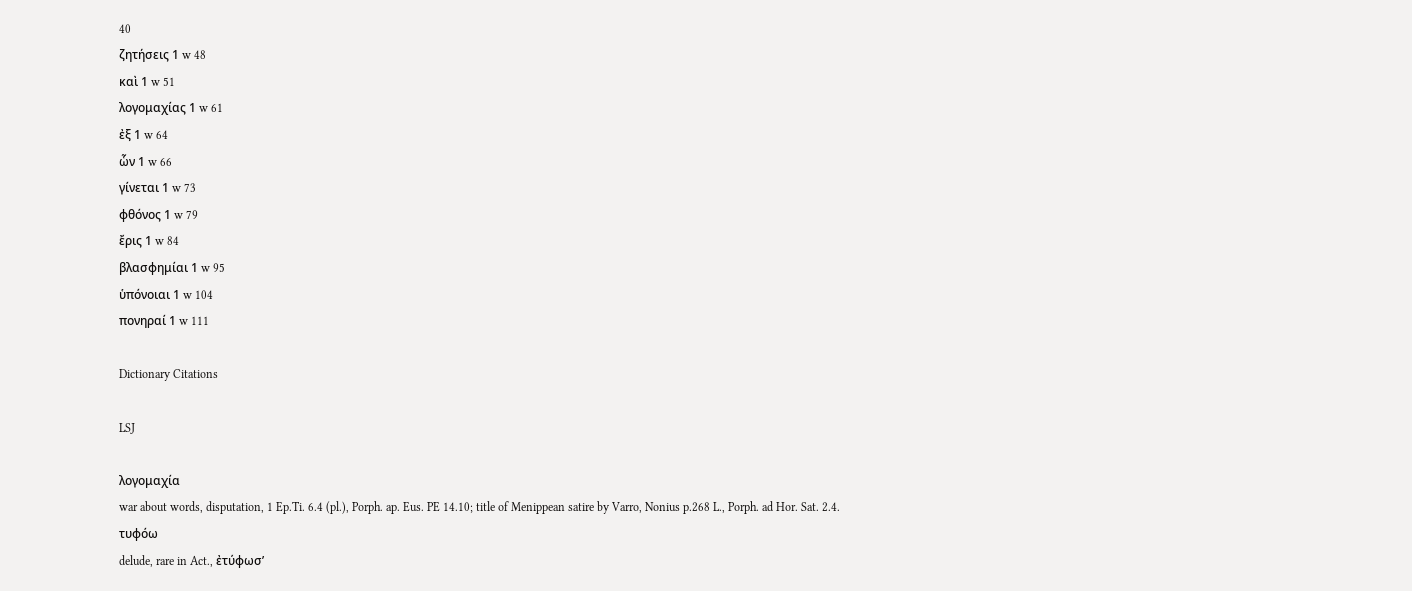40
ζητήσεις 1 w 48
καὶ 1 w 51
λογομαχίας 1 w 61
ἐξ 1 w 64
ὧν 1 w 66
γίνεται 1 w 73
φθόνος 1 w 79
ἔρις 1 w 84
βλασφημίαι 1 w 95
ὑπόνοιαι 1 w 104
πονηραί 1 w 111

Dictionary Citations

LSJ

λογομαχία
war about words, disputation, 1 Ep.Ti. 6.4 (pl.), Porph. ap. Eus. PE 14.10; title of Menippean satire by Varro, Nonius p.268 L., Porph. ad Hor. Sat. 2.4.
τυφόω
delude, rare in Act., ἐτύφωσʼ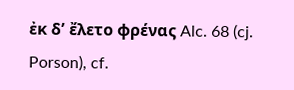ἐκ δʼ ἔλετο φρένας Alc. 68 (cj. Porson), cf.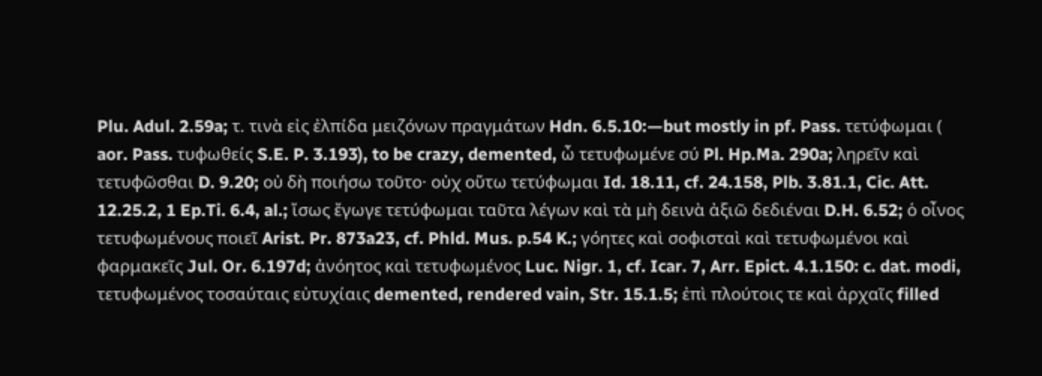Plu. Adul. 2.59a; τ. τινὰ εἰς ἐλπίδα μειζόνων πραγμάτων Hdn. 6.5.10:—but mostly in pf. Pass. τετύφωμαι ( aor. Pass. τυφωθείς S.E. P. 3.193), to be crazy, demented, ὦ τετυφωμένε σύ Pl. Hp.Ma. 290a; ληρεῖν καὶ τετυφῶσθαι D. 9.20; οὐ δὴ ποιήσω τοῦτο· οὐχ οὕτω τετύφωμαι Id. 18.11, cf. 24.158, Plb. 3.81.1, Cic. Att. 12.25.2, 1 Ep.Ti. 6.4, al.; ἴσως ἔγωγε τετύφωμαι ταῦτα λέγων καὶ τὰ μὴ δεινὰ ἀξιῶ δεδιέναι D.H. 6.52; ὁ οἶνος τετυφωμένους ποιεῖ Arist. Pr. 873a23, cf. Phld. Mus. p.54 K.; γόητες καὶ σοφισταὶ καὶ τετυφωμένοι καὶ φαρμακεῖς Jul. Or. 6.197d; ἀνόητος καὶ τετυφωμένος Luc. Nigr. 1, cf. Icar. 7, Arr. Epict. 4.1.150: c. dat. modi, τετυφωμένος τοσαύταις εὐτυχίαις demented, rendered vain, Str. 15.1.5; ἐπὶ πλούτοις τε καὶ ἀρχαῖς filled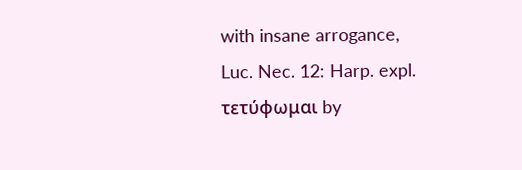with insane arrogance, Luc. Nec. 12: Harp. expl. τετύφωμαι by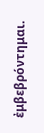ἐμβεβρόντημαι.